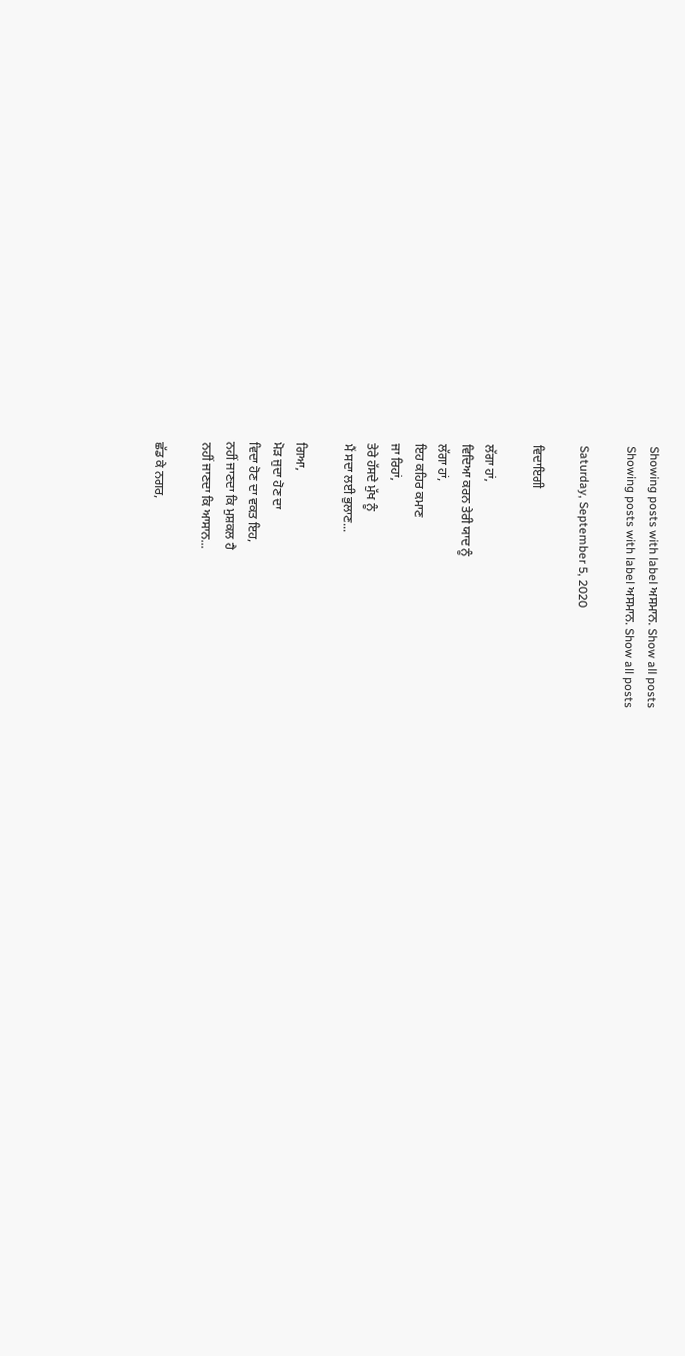Showing posts with label ਅਸਮਾਨ. Show all posts
Showing posts with label ਅਸਮਾਨ. Show all posts

Saturday, September 5, 2020

ਵਿਦਾਇਗੀ

ਲੱਗਾ ਹਾਂ,
ਵਿਦਿਆ ਕਰਨ ਤੇਰੀ ਯਾਦ ਨੂੰ
ਲੱਗਾ ਹਾਂ,
ਇਹ ਕਹਿਰ ਕਮਾਣ
ਜਾ ਰਿਹਾਂ,
ਤੇਰੇ ਹੱਸਦੇ ਮੁੱਖ ਨੂੰ
ਮੈਂ ਸਦਾ ਲਈ ਭੁਲਾਣ...

ਗਿਆ,
ਮੋੜ ਜੁਦਾ ਹੋਣ ਦਾ
ਵਿਦਾ ਹੋਣ ਦਾ ਵਕਤ ਇਹ,
ਨਹੀਂ ਜਾਣਦਾ ਕਿ ਮੁਸ਼ਕਲ ਹੈ
ਨਹੀਂ ਜਾਣਦਾ ਕਿ ਆਸਾਨ...

ਛੱਡ ਕੇ ਨਗਰ,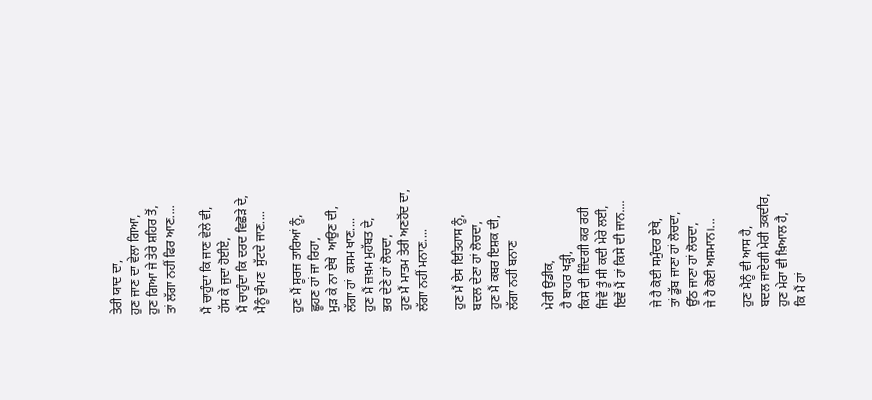ਤੇਰੀ ਯਾਦ ਦਾ,
ਹੁਣ ਜਾਣ ਦਾ ਵੇਲਾ ਗਿਆ,
ਹੁਣ ਗਿਆ ਜੇ ਤੇਰੇ ਸ਼ਹਿਰ ਤੋਂ,
ਤਾਂ ਲੱਗਾ ਨਹੀਂ ਫਿਰ ਆਣ....

ਮੈਂ ਚਾਹੁੰਦਾ ਕਿ ਜਾਣ ਵੇਲੇ ਵੀ,
ਹੱਸ ਕੇ ਜੁਦਾ ਹੋਈਏ,
ਮੈਂ ਚਾਹੁੰਦਾ ਕਿ ਦਰਦ ਵਿਛੋੜੇ ਦੇ,
ਮੈਨੂੰ ਚੁੰਮਣ  ਸੁੱਟਦੇ ਜਾਣ....

ਹੁਣ ਮੈਂ ਸੂਰਜ ਤਾਰਿਆਂ ਨੂੰ,
ਛੂਹਣ ਹਾਂ ਜਾ ਰਿਹਾ,
ਮੁੜ ਕੇ ਨਾ ਏਥੇ  ਆਉਣ ਦੀ,
ਲੱਗਾ ਹਾਂ  ਕਸਮ ਖਾਣ....
ਹੁਣ ਮੈਂ ਜ਼ਖ਼ਮ ਮੁਹੱਬਤ ਦੇ,
ਭਰ ਦੇਣੇ ਹਾਂ ਲੋਚਦਾ,
ਹੁਣ ਮੈਂ ਮਾਤਮ ਤੇਰੀ ਅਣਹੋਂਦ ਦਾ,
ਲੱਗਾ ਨਹੀਂ ਮਨਾਣ....

ਹੁਣ ਮੈਂ ਏਸ ਇਤਿਹਾਸ ਨੂੰ,
ਬਦਲ ਦੇਣਾ ਹਾਂ ਲੋਚਦਾ,
ਹੁਣ ਮੈਂ ਕਬਰ ਇਸ਼ਕ ਦੀ,
ਲੱਗਾ ਨਹੀਂ ਬਨਾਣ

ਮੇਰੀ ਉਡੀਕ,
ਹੈ ਬਾਹਰ ਖੜ੍ਹੀ,
ਕਿਸੇ ਦੀ ਜ਼ਿੰਦਗੀ ਕਰ ਰਹੀ
ਜਿਵੇਂ ਤੂੰ ਸੀ ਕਦੀ ਮੇਰੇ ਲਈ,
ਇਵੇਂ ਮੈਂ ਹਾਂ ਕਿਸੇ ਦੀ ਜਾਨ....

ਜੇ ਹੈ ਕੋਈ ਸਮੁੰਦਰ ਏਥੇ,
ਤਾਂ ਡੁੱਬ ਜਾਣਾ ਹਾਂ ਲੋਚਦਾ,
ਉੱਠ ਜਾਣਾ ਹਾਂ ਲੋਚਦਾ,
ਜੇ ਹੈ ਕੋਈ ਅਸਮਾਨ।...

ਹੁਣ ਮੈਨੂੰ ਵੀ ਆਸ ਹੈ,
ਬਦਲ ਜਾਏਗੀ ਮੇਰੀ ਤਕਦੀਰ,
ਹੁਣ ਮੇਰਾ ਵੀ ਖ਼ਿਆਲ ਹੈ,
ਕਿ ਮੈਂ ਹਾਂ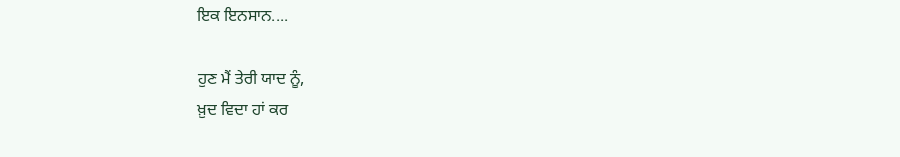ਇਕ ਇਨਸਾਨ....

ਹੁਣ ਮੈਂ ਤੇਰੀ ਯਾਦ ਨੂੰ,
ਖ਼ੁਦ ਵਿਦਾ ਹਾਂ ਕਰ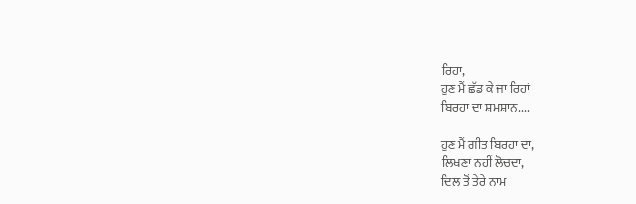ਰਿਹਾ,
ਹੁਣ ਮੈਂ ਛੱਡ ਕੇ ਜਾ ਰਿਹਾਂ
ਬਿਰਹਾ ਦਾ ਸ਼ਮਸ਼ਾਨ....

ਹੁਣ ਮੈਂ ਗੀਤ ਬਿਰਹਾ ਦਾ,
ਲਿਖਣਾ ਨਹੀਂ ਲੋਚਦਾ,
ਦਿਲ ਤੋਂ ਤੇਰੇ ਨਾਮ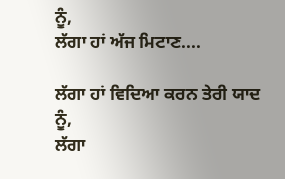ਨੂੰ,
ਲੱਗਾ ਹਾਂ ਅੱਜ ਮਿਟਾਣ....

ਲੱਗਾ ਹਾਂ ਵਿਦਿਆ ਕਰਨ ਤੇਰੀ ਯਾਦ ਨੂੰ,
ਲੱਗਾ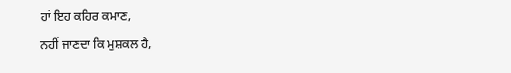ਹਾਂ ਇਹ ਕਹਿਰ ਕਮਾਣ,
ਨਹੀਂ ਜਾਣਦਾ ਕਿ ਮੁਸ਼ਕਲ ਹੈ,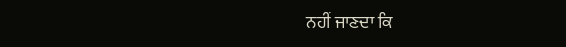ਨਹੀਂ ਜਾਣਦਾ ਕਿ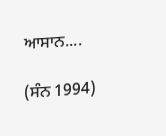ਆਸਾਨ....

(ਸੰਨ 1994)